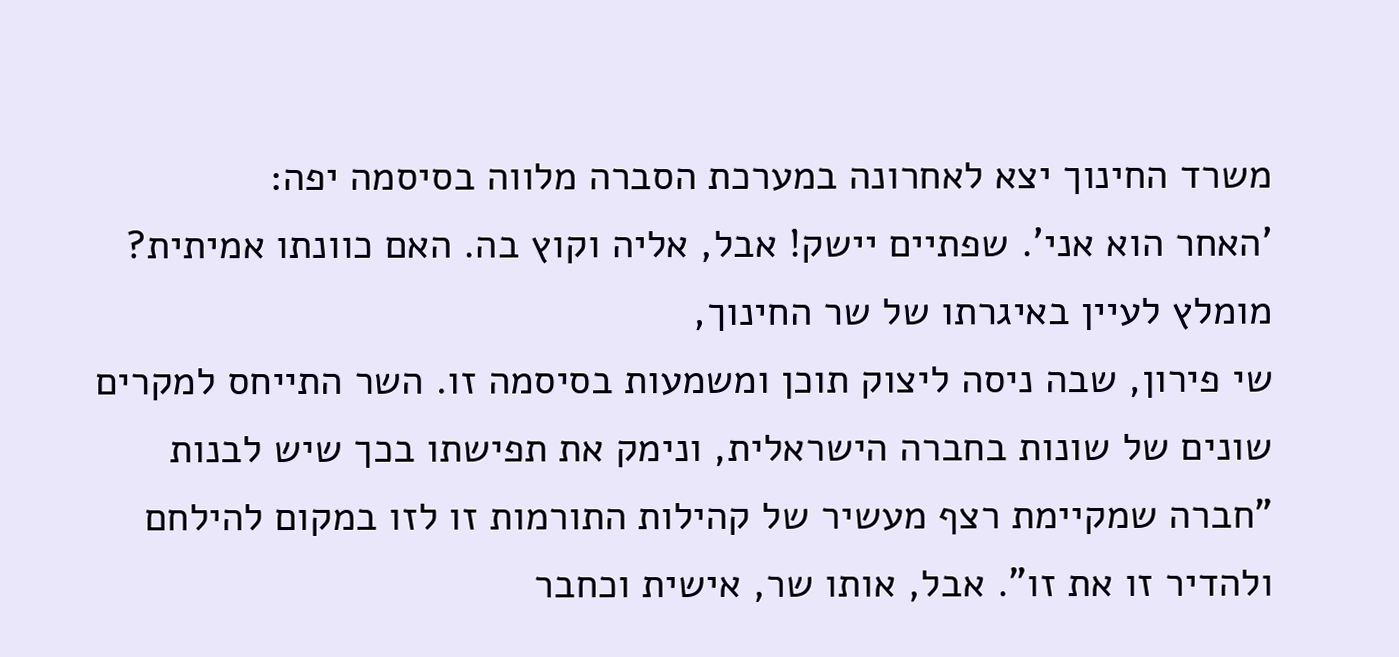משרד החינוך יצא לאחרונה במערכת הסברה מלווה בסיסמה יפה:
'האחר הוא אני'. שפתיים יישק! אבל, אליה וקוץ בה. האם כוונתו אמיתית?
מומלץ לעיין באיגרתו של שר החינוך,
שי פירון, שבה ניסה ליצוק תוכן ומשמעות בסיסמה זו. השר התייחס למקרים שונים של שונות בחברה הישראלית, ונימק את תפישתו בכך שיש לבנות "חברה שמקיימת רצף מעשיר של קהילות התורמות זו לזו במקום להילחם ולהדיר זו את זו". אבל, אותו שר, אישית וכחבר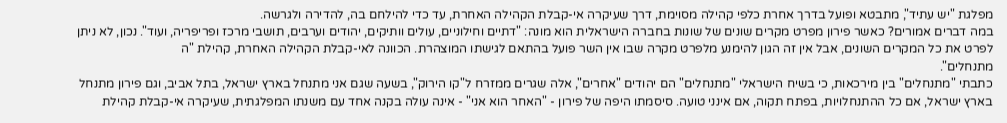מפלגת "יש עתיד", מתבטא ופועל בדרך אחרת כלפי קהילה מסוימת, דרך שעיקרה אי-קבלת הקהילה האחרת, עד כדי להילחם בה, להדירה ולגרשה.
במה דברים אמורים? כאשר פירון מפרט מקרים שונים של שונות בחברה הישראלית הוא מונה: "דתיים וחילוניים, עולים וותיקים, יהודים וערבים, תושבי מרכז ופריפריה, ועוד". נכון, לא ניתן לפרט את כל המקרים השונים, אבל אין זה הגון להימנע מלפרט מקרה שבו אין השר פועל בהתאם לגישתו המוצהרת. הכוונה לאי-קבלת הקהילה האחרת, קהילת "ה
מתנחלים".
כתבתי "מתנחלים" בין מירכאות, כי בשיח הישראלי "מתנחלים" הם יהודים "אחרים", אלה שגרים ממזרח ל"קו הירוק", בשעה שגם אני מתנחל בארץ ישראל, בתל אביב, וגם פירון מתנחל בארץ ישראל, אם כל ההתנחלויות, בפתח תקוה, אם אינני טועה. סיסמתו היפה של פירון - "האחר הוא אני" - אינה עולה בקנה אחד עם משנתו המפלגתית, שעיקרה אי-קבלת קהילת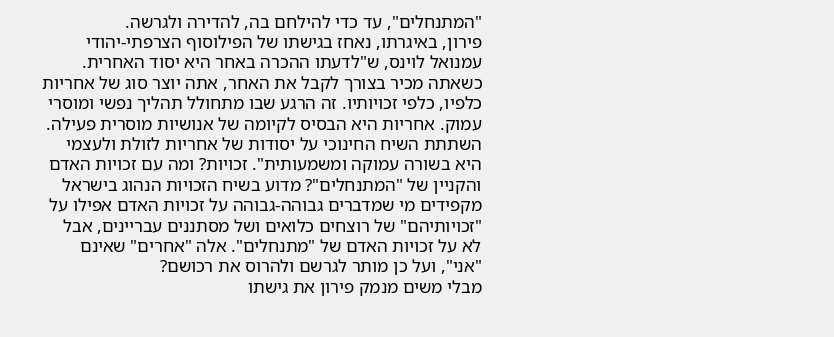"המתנחלים", עד כדי להילחם בה, להדירה ולגרשה.
פירון, באיגרתו, נאחז בגישתו של הפילוסוף הצרפתי-יהודי עמנואל לוינס, ש"לדעתו ההכרה באחר היא יסוד האחרית. כשאתה מכיר בצורך לקבל את האחר, אתה יוצר סוג של אחריות כלפיו, כלפי זכויותיו. זה הרגע שבו מתחולל תהליך נפשי ומוסרי עמוק. אחריות היא הבסיס לקיומה של אנושיות מוסרית פעילה. השתתת השיח החינוכי על יסודות של אחריות לזולת ולעצמי היא בשורה עמוקה ומשמעותית". זכויות? ומה עם זכויות האדם והקניין של "המתנחלים"? מדוע בשיח הזכויות הנהוג בישראל מקפידים מי שמדברים גבוהה-גבוהה על זכויות האדם אפילו על "זכויותיהם" של רוצחים כלואים ושל מסתננים עבריינים, אבל לא על זכויות האדם של "מתנחלים". אלה "אחרים" שאינם "אני", ועל כן מותר לגרשם ולהרוס את רכושם?
מבלי משים מנמק פירון את גישתו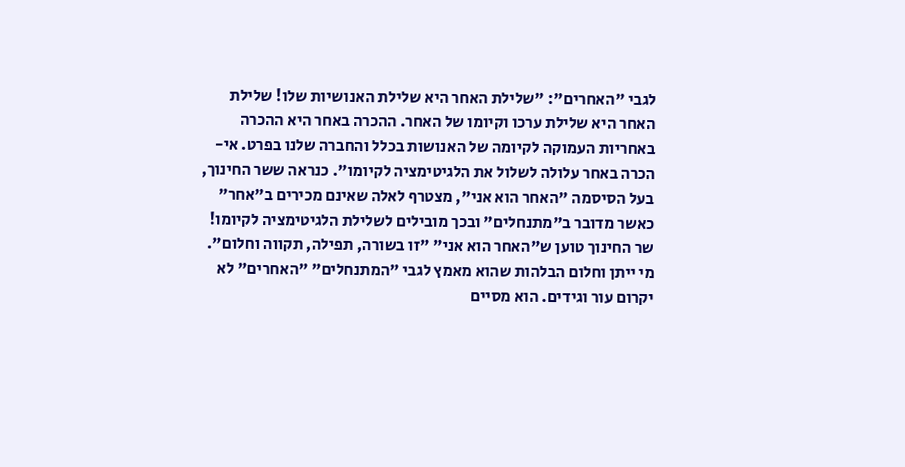לגבי "האחרים": "שלילת האחר היא שלילת האנושיות שלו! שלילת האחר היא שלילת ערכו וקיומו של האחר. ההכרה באחר היא ההכרה באחריות העמוקה לקיומה של האנושות בכלל והחברה שלנו בפרט. אי-הכרה באחר עלולה לשלול את הלגיטימציה לקיומו". כנראה ששר החינוך, בעל הסיסמה "האחר הוא אני", מצטרף לאלה שאינם מכירים ב"אחר" כאשר מדובר ב"מתנחלים" ובכך מובילים לשלילת הלגיטימציה לקיומו!
שר החינוך טוען ש"האחר הוא אני" "זו בשורה, תפילה, תקווה וחלום". מי ייתן וחלום הבלהות שהוא מאמץ לגבי "המתנחלים" "האחרים" לא יקרום עור וגידים. הוא מסיים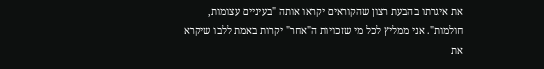את איגרתו בהבעת רצון שהקוראים יקראו אותה "בעיניים עצומות, חולמות". אני ממליץ לכל מי שזכויות ה"אחר" יקרות באמת ללבו שיקרא את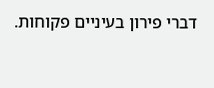דברי פירון בעיניים פקוחות.